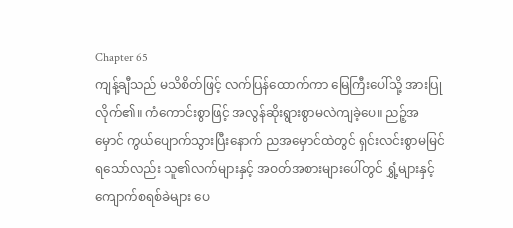Chapter 65
ကျန့်ချီသည် မသိစိတ်ဖြင့် လက်ပြန်ထောက်ကာ မြေကြီးပေါ်သို့ အားပြုလိုက်၏။ ကံကောင်းစွာဖြင့် အလွန်ဆိုးရွားစွာမလဲကျခဲ့ပေ။ ညဉ့်အမှောင် ကွယ်ပျောက်သွားပြီးနောက် ညအမှောင်ထဲတွင် ရှင်းလင်းစွာမမြင်ရသော်လည်း သူ၏လက်များနှင့် အဝတ်အစားများပေါ်တွင် ရွှံ့များနှင့် ကျောက်စရစ်ခဲများ ပေ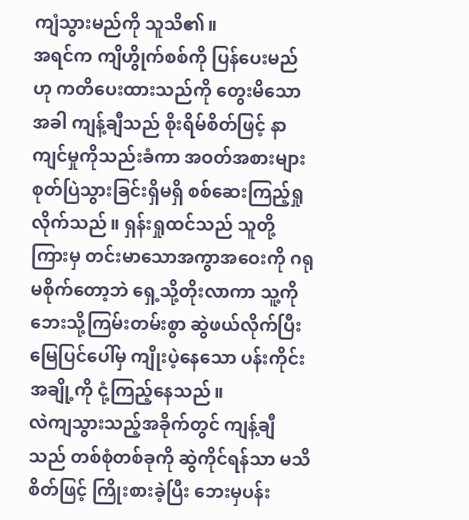ကျံသွားမည်ကို သူသိ၏။
အရင်က ကျိဟွိုက်စစ်ကို ပြန်ပေးမည်ဟု ကတိပေးထားသည်ကို တွေးမိသောအခါ ကျန့်ချီသည် စိုးရိမ်စိတ်ဖြင့် နာကျင်မှုကိုသည်းခံကာ အဝတ်အစားများ စုတ်ပြဲသွားခြင်းရှိမရှိ စစ်ဆေးကြည့်ရှုလိုက်သည်။ ရှန်းရှုထင်သည် သူတို့ကြားမှ တင်းမာသောအကွာအဝေးကို ဂရုမစိုက်တော့ဘဲ ရှေ့သို့တိုးလာကာ သူ့ကို ဘေးသို့ကြမ်းတမ်းစွာ ဆွဲဖယ်လိုက်ပြီး မြေပြင်ပေါ်မှ ကျိုးပဲ့နေသော ပန်းကိုင်းအချို့ကို ငုံ့ကြည့်နေသည်။
လဲကျသွားသည့်အခိုက်တွင် ကျန့်ချီသည် တစ်စုံတစ်ခုကို ဆွဲကိုင်ရန်သာ မသိစိတ်ဖြင့် ကြိုးစားခဲ့ပြီး ဘေးမှပန်း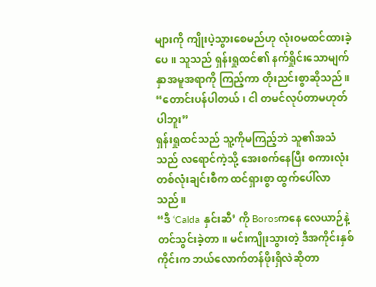များကို ကျိုးပဲ့သွားစေမည်ဟု လုံးဝမထင်ထားခဲ့ပေ။ သူသည် ရှန်းရှုထင်၏ နက်ရှိုင်းသောမျက်နှာအမူအရာကို ကြည့်ကာ တိုးညင်းစွာဆိုသည်။
“တောင်းပန်ပါတယ်၊ ငါ တမင်လုပ်တာမဟုတ်ပါဘူး”
ရှန်းရှုထင်သည် သူ့ကိုမကြည့်ဘဲ သူ၏အသံသည် လရောင်ကဲ့သို့ အေးစက်နေပြီး စကားလုံးတစ်လုံးချင်းစီက ထင်ရှားစွာ ထွက်ပေါ်လာသည်။
“ဒီ ‘Calda နှင်းဆီ’ ကို Borosကနေ လေယာဉ်နဲ့တင်သွင်းခဲ့တာ။ မင်းကျိုးသွားတဲ့ ဒီအကိုင်းနှစ်ကိုင်းက ဘယ်လောက်တန်ဖိုးရှိလဲဆိုတာ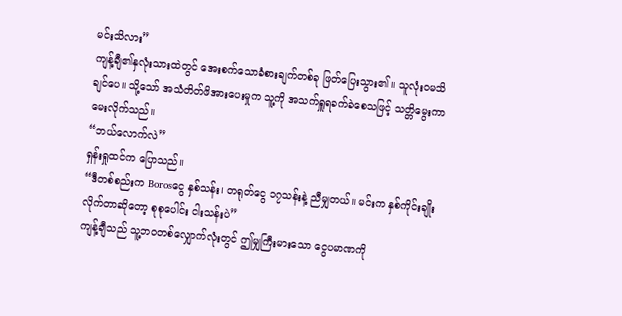မင်းသိလား”
ကျန့်ချီ၏နှလုံးသားထဲတွင် အေးစက်သောခံစားချက်တစ်ခု ဖြတ်ပြေးသွား၏။ သူလုံးဝမသိချင်ပေ။ သို့သော် အသံတိတ်ဖိအားပေးမှုက သူ့ကို အသက်ရှူရခက်ခဲစေသဖြင့် သတ္တိမွေးကာ မေးလိုက်သည်။
“ဘယ်လောက်လဲ”
ရှန်းရှုထင်က ပြောသည်။
“ဒီတစ်စည်းက Borosငွေ နှစ်သန်း၊ တရုတ်ငွေ ၁၇သန်းနဲ့ ညီမျှတယ်။ မင်းက နှစ်ကိုင်းချိုးလိုက်တာဆိုတော့ စုစုပေါင်း ငါးသန်းပဲ”
ကျန့်ချီသည် သူ့ဘဝတစ်လျှောက်လုံးတွင် ဤမျှကြီးမားသော ငွေပမာဏကို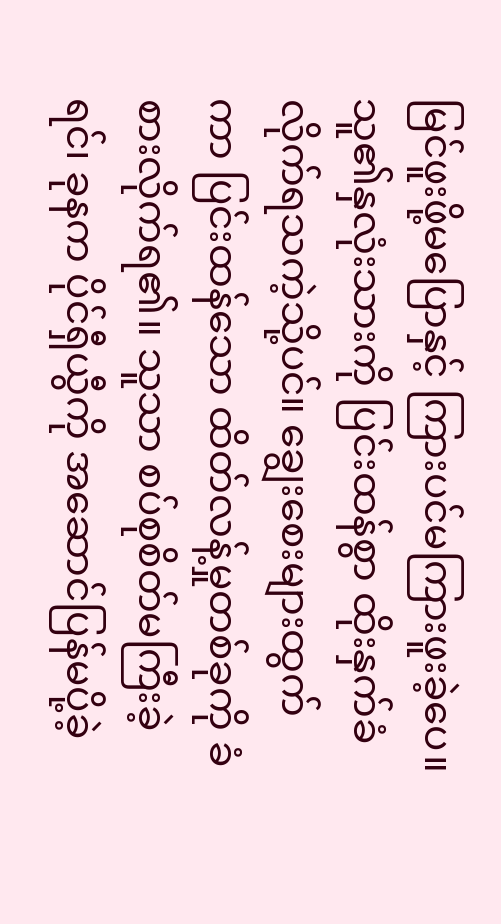မြင်ဖူးဖို့မပြောနှင့် ကြားပင်မကြားဖူးခဲ့ပေ။ သူ၏နှလုံးသားကို ပြင်းထန်စွာ ထိုးနှက်ခံလိုက်ရသကဲ့သို့ပင်။ ချွေးစေးများထွက်ကာ ပြင်းထန်သော ထိတ်လန့်မှုတစ်ခုကို ခံစားလိုက်ရ၏။ သူသာ စပ်စုစိတ်မကြီးခဲ့ရင်၊ ခုနက ပိုင်ရှီယွီကို အဆောင်ပြန်မပို့ခဲ့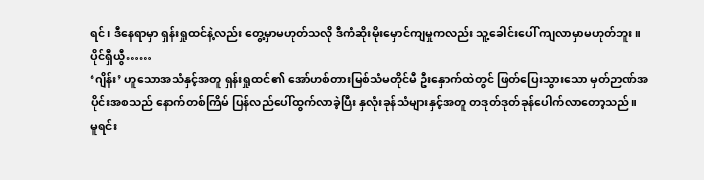ရင်၊ ဒီနေရာမှာ ရှန်းရှုထင်နဲ့လည်း တွေ့မှာမဟုတ်သလို ဒီကံဆိုးမိုးမှောင်ကျမှုကလည်း သူ့ခေါင်းပေါ် ကျလာမှာမဟုတ်ဘူး။
ပိုင်ရှီယွီ……
‘ဂျိန်း’ ဟူသောအသံနှင့်အတူ ရှန်းရှုထင်၏ အော်ဟစ်တားမြစ်သံမတိုင်မီ ဦးနှောက်ထဲတွင် ဖြတ်ပြေးသွားသော မှတ်ဉာဏ်အပိုင်းအစသည် နောက်တစ်ကြိမ် ပြန်လည်ပေါ်ထွက်လာခဲ့ပြီး နှလုံးခုန်သံများနှင့်အတူ တဒုတ်ဒုတ်ခုန်ပေါက်လာတော့သည်။
မူရင်း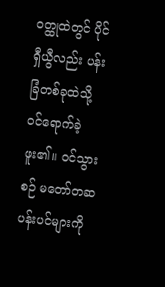ဝတ္ထုထဲတွင် ပိုင်ရှီယွီလည်း ပန်းခြံတစ်ခုထဲသို့ ဝင်ရောက်ခဲ့ဖူး၏။ ဝင်သွားစဉ် မတော်တဆ ပန်းပင်များကို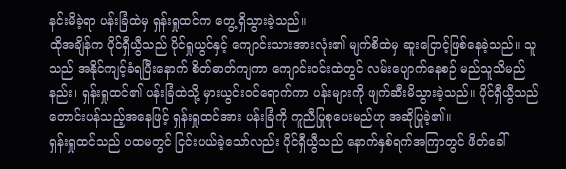နင်းမိခဲ့ရာ ပန်းခြံထဲမှ ရှန်းရှုထင်က တွေ့ရှိသွားခဲ့သည်။
ထိုအချိန်က ပိုင်ရှီယွီသည် ပိုင်ရှုယွင်နှင့် ကျောင်းသားအားလုံး၏ မျက်စိထဲမှ ဆူးငြောင့်ဖြစ်နေခဲ့သည်။ သူသည် အနိုင်ကျင့်ခံရပြီးနောက် စိတ်ဓာတ်ကျကာ ကျောင်းဝင်းထဲတွင် လမ်းပျောက်နေစဉ် မည်သူသိမည်နည်း၊ ရှန်းရှုထင်၏ ပန်းခြံထဲသို့ မှားယွင်းဝင်ရောက်ကာ ပန်းများကို ဖျက်ဆီးမိသွားခဲ့သည်။ ပိုင်ရှီယွီသည် တောင်းပန်သည့်အနေဖြင့် ရှန်းရှုထင်အား ပန်းခြံကို ကူညီပြုစုပေးမည်ဟု အဆိုပြုခဲ့၏။
ရှန်းရှုထင်သည် ပထမတွင် ငြင်းပယ်ခဲ့သော်လည်း ပိုင်ရှီယွီသည် နောက်နှစ်ရက်အကြာတွင် ဖိတ်ခေါ်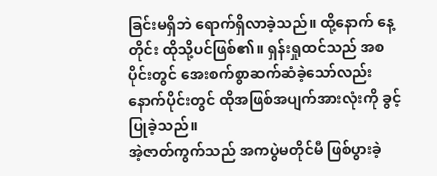ခြင်းမရှိဘဲ ရောက်ရှိလာခဲ့သည်။ ထို့နောက် နေ့တိုင်း ထိုသို့ပင်ဖြစ်၏။ ရှန်းရှုထင်သည် အစပိုင်းတွင် အေးစက်စွာဆက်ဆံခဲ့သော်လည်း နောက်ပိုင်းတွင် ထိုအဖြစ်အပျက်အားလုံးကို ခွင့်ပြုခဲ့သည်။
အဲ့ဇာတ်ကွက်သည် အကပွဲမတိုင်မီ ဖြစ်ပွားခဲ့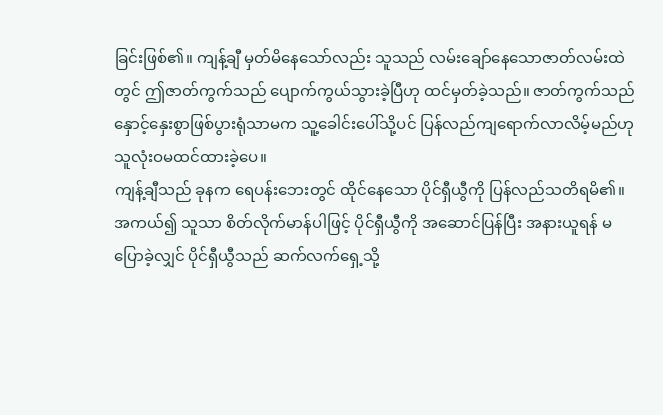ခြင်းဖြစ်၏။ ကျန့်ချီ မှတ်မိနေသော်လည်း သူသည် လမ်းချော်နေသောဇာတ်လမ်းထဲတွင် ဤဇာတ်ကွက်သည် ပျောက်ကွယ်သွားခဲ့ပြီဟု ထင်မှတ်ခဲ့သည်။ ဇာတ်ကွက်သည် နှောင့်နှေးစွာဖြစ်ပွားရုံသာမက သူ့ခေါင်းပေါ်သို့ပင် ပြန်လည်ကျရောက်လာလိမ့်မည်ဟု သူလုံးဝမထင်ထားခဲ့ပေ။
ကျန့်ချီသည် ခုနက ရေပန်းဘေးတွင် ထိုင်နေသော ပိုင်ရှီယွီကို ပြန်လည်သတိရမိ၏။ အကယ်၍ သူသာ စိတ်လိုက်မာန်ပါဖြင့် ပိုင်ရှီယွီကို အဆောင်ပြန်ပြီး အနားယူရန် မပြောခဲ့လျှင် ပိုင်ရှီယွီသည် ဆက်လက်ရှေ့သို့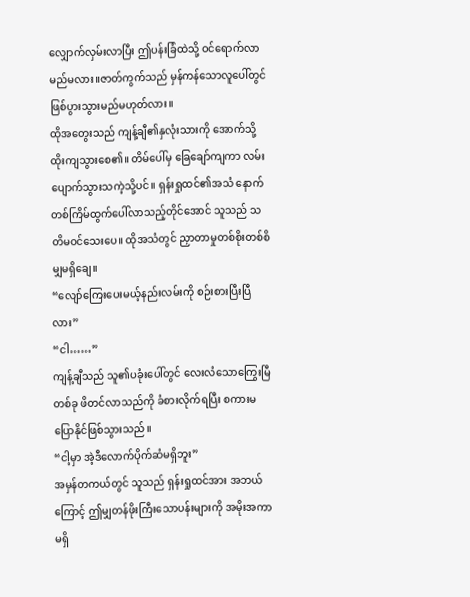လျှောက်လှမ်းလာပြီး ဤပန်းခြံထဲသို့ ဝင်ရောက်လာမည်မလား။ဇာတ်ကွက်သည် မှန်ကန်သောလူပေါ်တွင် ဖြစ်ပွားသွားမည်မဟုတ်လား။
ထိုအတွေးသည် ကျန့်ချီ၏နှလုံးသားကို အောက်သို့ထိုးကျသွားစေ၏။ တိမ်ပေါ်မှ ခြေချော်ကျကာ လမ်းပျောက်သွားသကဲ့သို့ပင်။ ရှန်းရှုထင်၏အသံ နောက်တစ်ကြိမ်ထွက်ပေါ်လာသည့်တိုင်အောင် သူသည် သတိမဝင်သေးပေ။ ထိုအသံတွင် ညှာတာမှုတစ်စိုးတစ်စိမျှမရှိချေ။
“လျော်ကြေးပေးမယ့်နည်းလမ်းကို စဉ်းစားပြီးပြီလား”
“ငါ……”
ကျန့်ချီသည် သူ၏ပခုံးပေါ်တွင် လေးလံသောကြွေးမြီတစ်ခု ဖိတင်လာသည်ကို ခံစားလိုက်ရပြီး စကားမပြောနိုင်ဖြစ်သွားသည်။
“ငါ့မှာ အဲ့ဒီလောက်ပိုက်ဆံမရှိဘူး”
အမှန်တကယ်တွင် သူသည် ရှန်းရှုထင်အား အဘယ်ကြောင့် ဤမျှတန်ဖိုးကြီးသောပန်းများကို အမိုးအကာမရှိ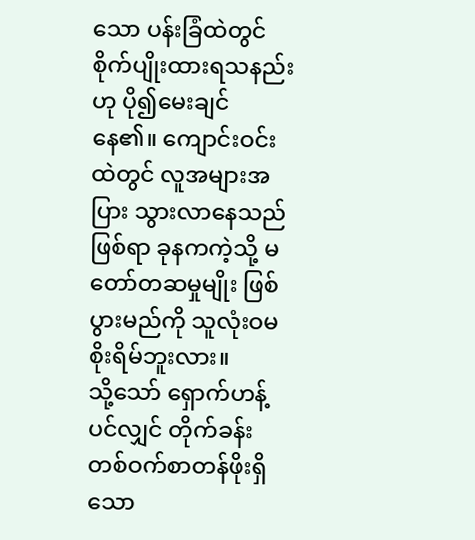သော ပန်းခြံထဲတွင် စိုက်ပျိုးထားရသနည်းဟု ပို၍မေးချင်နေ၏။ ကျောင်းဝင်းထဲတွင် လူအများအပြား သွားလာနေသည်ဖြစ်ရာ ခုနကကဲ့သို့ မတော်တဆမှုမျိုး ဖြစ်ပွားမည်ကို သူလုံးဝမစိုးရိမ်ဘူးလား။
သို့သော် ရှောက်ဟန့်ပင်လျှင် တိုက်ခန်းတစ်ဝက်စာတန်ဖိုးရှိသော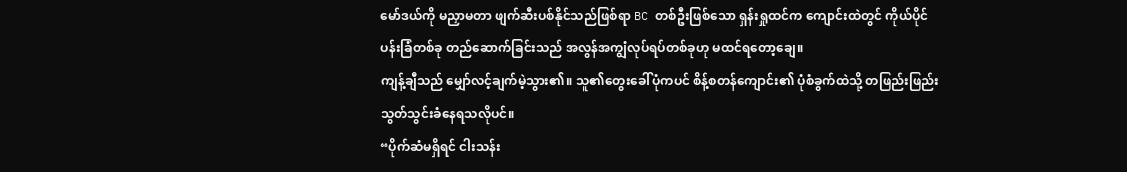မော်ဒယ်ကို မညှာမတာ ဖျက်ဆီးပစ်နိုင်သည်ဖြစ်ရာ BC တစ်ဦးဖြစ်သော ရှန်းရှုထင်က ကျောင်းထဲတွင် ကိုယ်ပိုင်ပန်းခြံတစ်ခု တည်ဆောက်ခြင်းသည် အလွန်အကျွံလုပ်ရပ်တစ်ခုဟု မထင်ရတော့ချေ။
ကျန့်ချီသည် မျှော်လင့်ချက်မဲ့သွား၏။ သူ၏တွေးခေါ်ပုံကပင် စိန့်စတန်ကျောင်း၏ ပုံစံခွက်ထဲသို့ တဖြည်းဖြည်း သွတ်သွင်းခံနေရသလိုပင်။
“ပိုက်ဆံမရှိရင် ငါးသန်း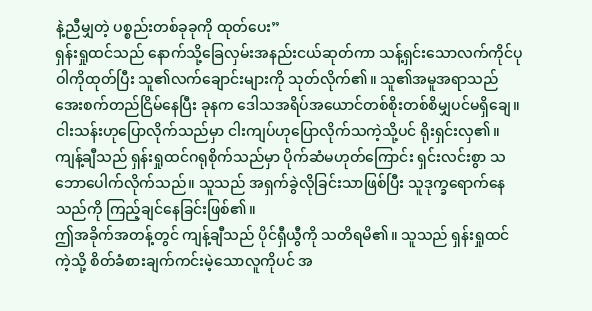နဲ့ညီမျှတဲ့ ပစ္စည်းတစ်ခုခုကို ထုတ်ပေး”
ရှန်းရှုထင်သည် နောက်သို့ခြေလှမ်းအနည်းငယ်ဆုတ်ကာ သန့်ရှင်းသောလက်ကိုင်ပုဝါကိုထုတ်ပြီး သူ၏လက်ချောင်းများကို သုတ်လိုက်၏။ သူ၏အမူအရာသည် အေးစက်တည်ငြိမ်နေပြီး ခုနက ဒေါသအရိပ်အယောင်တစ်စိုးတစ်စိမျှပင်မရှိချေ။ ငါးသန်းဟုပြောလိုက်သည်မှာ ငါးကျပ်ဟုပြောလိုက်သကဲ့သို့ပင် ရိုးရှင်းလှ၏။ ကျန့်ချီသည် ရှန်းရှုထင်ဂရုစိုက်သည်မှာ ပိုက်ဆံမဟုတ်ကြောင်း ရှင်းလင်းစွာ သဘောပေါက်လိုက်သည်။ သူသည် အရှက်ခွဲလိုခြင်းသာဖြစ်ပြီး သူဒုက္ခရောက်နေသည်ကို ကြည့်ချင်နေခြင်းဖြစ်၏။
ဤအခိုက်အတန့်တွင် ကျန့်ချီသည် ပိုင်ရှီယွီကို သတိရမိ၏။ သူသည် ရှန်းရှုထင်ကဲ့သို့ စိတ်ခံစားချက်ကင်းမဲ့သောလူကိုပင် အ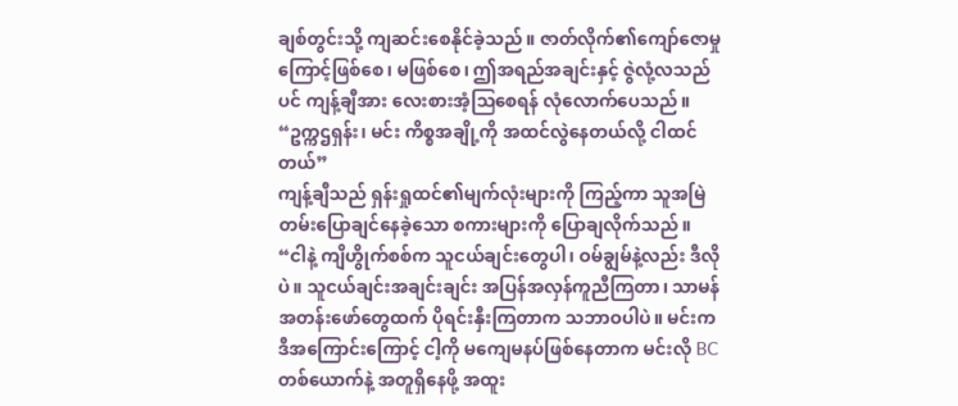ချစ်တွင်းသို့ ကျဆင်းစေနိုင်ခဲ့သည်။ ဇာတ်လိုက်၏ကျော်ဇောမှုကြောင့်ဖြစ်စေ၊ မဖြစ်စေ၊ ဤအရည်အချင်းနှင့် ဇွဲလုံ့လသည်ပင် ကျန့်ချီအား လေးစားအံ့ဩစေရန် လုံလောက်ပေသည်။
“ဥက္ကဌရှန်း၊ မင်း ကိစ္စအချို့ကို အထင်လွဲနေတယ်လို့ ငါထင်တယ်”
ကျန့်ချီသည် ရှန်းရှုထင်၏မျက်လုံးများကို ကြည့်ကာ သူအမြဲတမ်းပြောချင်နေခဲ့သော စကားများကို ပြောချလိုက်သည်။
“ငါနဲ့ ကျိဟွိုက်စစ်က သူငယ်ချင်းတွေပါ၊ ဝမ်ချွမ်နဲ့လည်း ဒီလိုပဲ။ သူငယ်ချင်းအချင်းချင်း အပြန်အလှန်ကူညီကြတာ၊ သာမန်အတန်းဖော်တွေထက် ပိုရင်းနှီးကြတာက သဘာဝပါပဲ။ မင်းက ဒီအကြောင်းကြောင့် ငါ့ကို မကျေမနပ်ဖြစ်နေတာက မင်းလို BC တစ်ယောက်နဲ့ အတူရှိနေဖို့ အထူး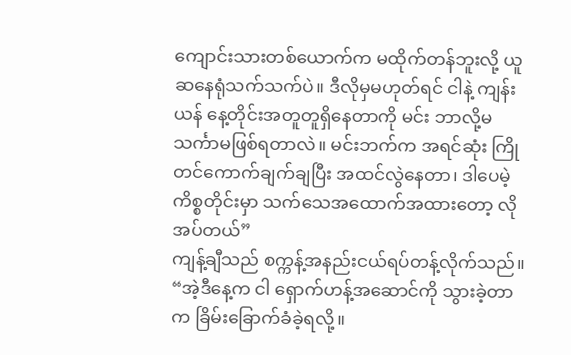ကျောင်းသားတစ်ယောက်က မထိုက်တန်ဘူးလို့ ယူဆနေရုံသက်သက်ပဲ။ ဒီလိုမှမဟုတ်ရင် ငါနဲ့ ကျန်းယန် နေ့တိုင်းအတူတူရှိနေတာကို မင်း ဘာလို့မသင်္ကာမဖြစ်ရတာလဲ။ မင်းဘက်က အရင်ဆုံး ကြိုတင်ကောက်ချက်ချပြီး အထင်လွဲနေတာ၊ ဒါပေမဲ့ ကိစ္စတိုင်းမှာ သက်သေအထောက်အထားတော့ လိုအပ်တယ်”
ကျန့်ချီသည် စက္ကန့်အနည်းငယ်ရပ်တန့်လိုက်သည်။
“အဲ့ဒီနေ့က ငါ ရှောက်ဟန့်အဆောင်ကို သွားခဲ့တာက ခြိမ်းခြောက်ခံခဲ့ရလို့။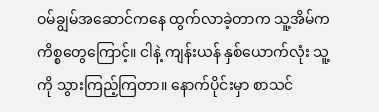ဝမ်ချွမ်အဆောင်ကနေ ထွက်လာခဲ့တာက သူ့အိမ်က ကိစ္စတွေကြောင့်။ ငါနဲ့ ကျန်းယန် နှစ်ယောက်လုံး သူ့ကို သွားကြည့်ကြတာ။ နောက်ပိုင်းမှာ စာသင်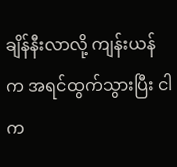ချိန်နီးလာလို့ ကျန်းယန်က အရင်ထွက်သွားပြီး ငါက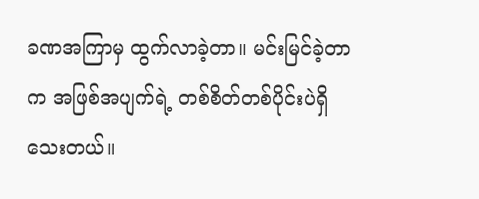ခဏအကြာမှ ထွက်လာခဲ့တာ။ မင်းမြင်ခဲ့တာက အဖြစ်အပျက်ရဲ့ တစ်စိတ်တစ်ပိုင်းပဲရှိသေးတယ်။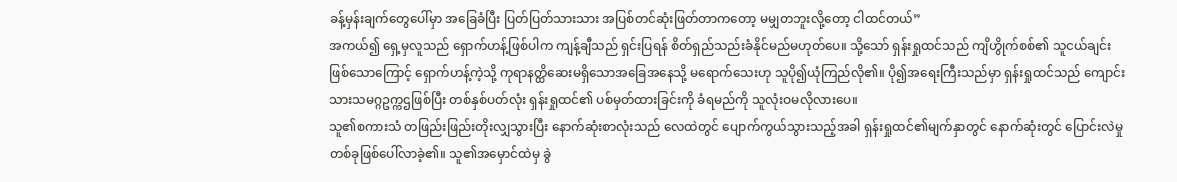ခန့်မှန်းချက်တွေပေါ်မှာ အခြေခံပြီး ပြတ်ပြတ်သားသား အပြစ်တင်ဆုံးဖြတ်တာကတော့ မမျှတဘူးလို့တော့ ငါထင်တယ်”
အကယ်၍ ရှေ့မှလူသည် ရှောက်ဟန့်ဖြစ်ပါက ကျန့်ချီသည် ရှင်းပြရန် စိတ်ရှည်သည်းခံနိုင်မည်မဟုတ်ပေ။ သို့သော် ရှန်းရှုထင်သည် ကျိဟွိုက်စစ်၏ သူငယ်ချင်းဖြစ်သောကြောင့် ရှောက်ဟန့်ကဲ့သို့ ကုရာနတ္ထိဆေးမရှိသောအခြေအနေသို့ မရောက်သေးဟု သူပို၍ယုံကြည်လို၏။ ပို၍အရေးကြီးသည်မှာ ရှန်းရှုထင်သည် ကျောင်းသားသမဂ္ဂဥက္ကဌဖြစ်ပြီး တစ်နှစ်ပတ်လုံး ရှန်းရှုထင်၏ ပစ်မှတ်ထားခြင်းကို ခံရမည်ကို သူလုံးဝမလိုလားပေ။
သူ၏စကားသံ တဖြည်းဖြည်းတိုးလျှသွားပြီး နောက်ဆုံးစာလုံးသည် လေထဲတွင် ပျောက်ကွယ်သွားသည့်အခါ ရှန်းရှုထင်၏မျက်နှာတွင် နောက်ဆုံးတွင် ပြောင်းလဲမှုတစ်ခုဖြစ်ပေါ်လာခဲ့၏။ သူ၏အမှောင်ထဲမှ ခွဲ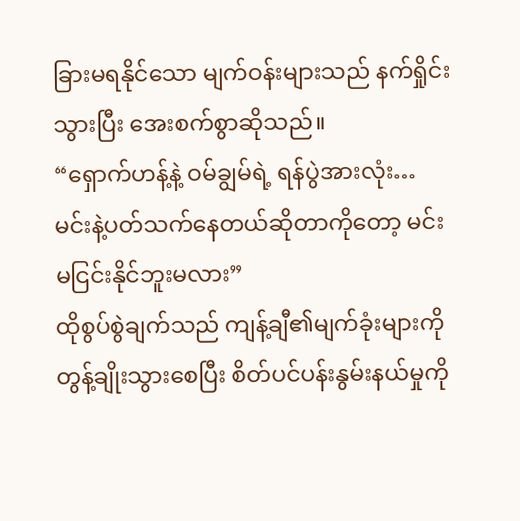ခြားမရနိုင်သော မျက်ဝန်းများသည် နက်ရှိုင်းသွားပြီး အေးစက်စွာဆိုသည်။
“ရှောက်ဟန့်နဲ့ ဝမ်ချွမ်ရဲ့ ရန်ပွဲအားလုံး… မင်းနဲ့ပတ်သက်နေတယ်ဆိုတာကိုတော့ မင်းမငြင်းနိုင်ဘူးမလား”
ထိုစွပ်စွဲချက်သည် ကျန့်ချီ၏မျက်ခုံးများကို တွန့်ချိုးသွားစေပြီး စိတ်ပင်ပန်းနွမ်းနယ်မှုကို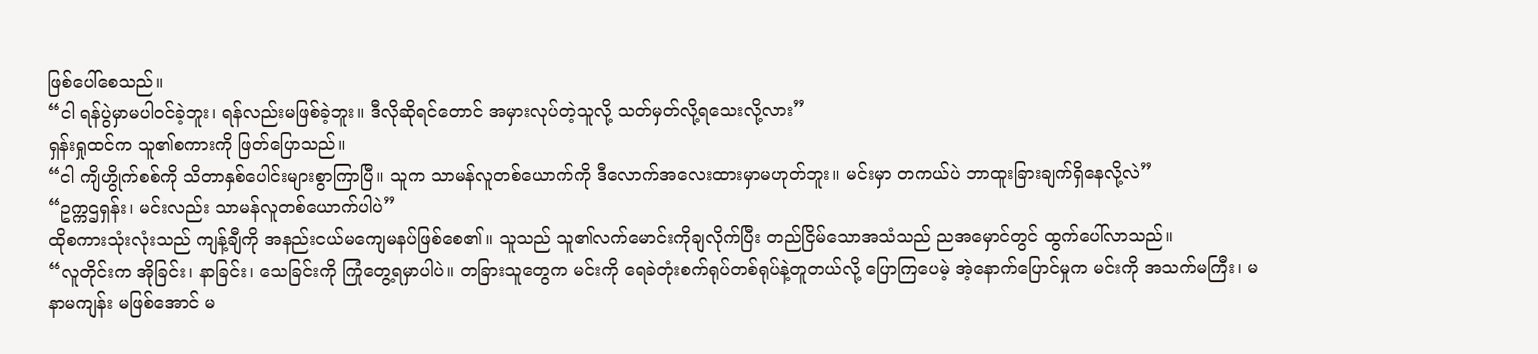ဖြစ်ပေါ်စေသည်။
“ငါ ရန်ပွဲမှာမပါဝင်ခဲ့ဘူး၊ ရန်လည်းမဖြစ်ခဲ့ဘူး။ ဒီလိုဆိုရင်တောင် အမှားလုပ်တဲ့သူလို့ သတ်မှတ်လို့ရသေးလို့လား”
ရှန်းရှုထင်က သူ၏စကားကို ဖြတ်ပြောသည်။
“ငါ ကျိဟွိုက်စစ်ကို သိတာနှစ်ပေါင်းများစွာကြာပြီ။ သူက သာမန်လူတစ်ယောက်ကို ဒီလောက်အလေးထားမှာမဟုတ်ဘူး။ မင်းမှာ တကယ်ပဲ ဘာထူးခြားချက်ရှိနေလို့လဲ”
“ဥက္ကဌရှန်း၊ မင်းလည်း သာမန်လူတစ်ယောက်ပါပဲ”
ထိုစကားသုံးလုံးသည် ကျန့်ချီကို အနည်းငယ်မကျေမနပ်ဖြစ်စေ၏။ သူသည် သူ၏လက်မောင်းကိုချလိုက်ပြီး တည်ငြိမ်သောအသံသည် ညအမှောင်တွင် ထွက်ပေါ်လာသည်။
“လူတိုင်းက အိုခြင်း၊ နာခြင်း၊ သေခြင်းကို ကြုံတွေ့ရမှာပါပဲ။ တခြားသူတွေက မင်းကို ရေခဲတုံးစက်ရုပ်တစ်ရုပ်နဲ့တူတယ်လို့ ပြောကြပေမဲ့ အဲ့နောက်ပြောင်မှုက မင်းကို အသက်မကြီး၊ မနာမကျန်း မဖြစ်အောင် မ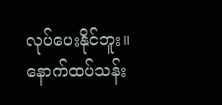လုပ်ပေးနိုင်ဘူး။ နောက်ထပ်သန်း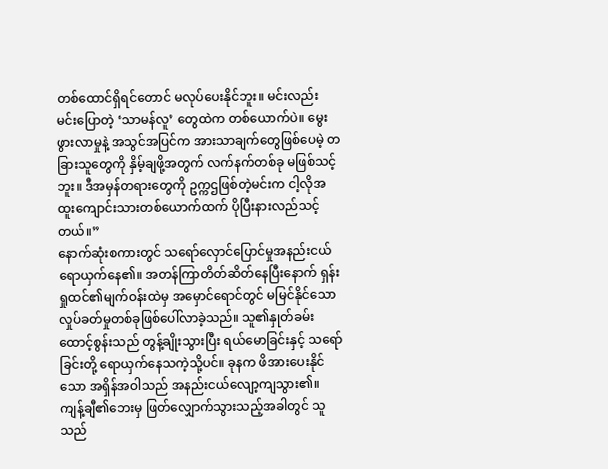တစ်ထောင်ရှိရင်တောင် မလုပ်ပေးနိုင်ဘူး။ မင်းလည်း မင်းပြောတဲ့ ‘သာမန်လူ’ တွေထဲက တစ်ယောက်ပဲ။ မွေးဖွားလာမှုနဲ့ အသွင်အပြင်က အားသာချက်တွေဖြစ်ပေမဲ့ တခြားသူတွေကို နှိမ့်ချဖို့အတွက် လက်နက်တစ်ခု မဖြစ်သင့်ဘူး။ ဒီအမှန်တရားတွေကို ဥက္ကဌဖြစ်တဲ့မင်းက ငါ့လိုအထူးကျောင်းသားတစ်ယောက်ထက် ပိုပြီးနားလည်သင့်တယ်။”
နောက်ဆုံးစကားတွင် သရော်လှောင်ပြောင်မှုအနည်းငယ် ရောယှက်နေ၏။ အတန်ကြာတိတ်ဆိတ်နေပြီးနောက် ရှန်းရှုထင်၏မျက်ဝန်းထဲမှ အမှောင်ရောင်တွင် မမြင်နိုင်သော လှုပ်ခတ်မှုတစ်ခုဖြစ်ပေါ်လာခဲ့သည်။ သူ၏နှုတ်ခမ်းထောင့်စွန်းသည် တွန့်ချိုးသွားပြီး ရယ်မောခြင်းနှင့် သရော်ခြင်းတို့ ရောယှက်နေသကဲ့သို့ပင်။ ခုနက ဖိအားပေးနိုင်သော အရှိန်အဝါသည် အနည်းငယ်လျော့ကျသွား၏။
ကျန့်ချီ၏ဘေးမှ ဖြတ်လျှောက်သွားသည့်အခါတွင် သူသည်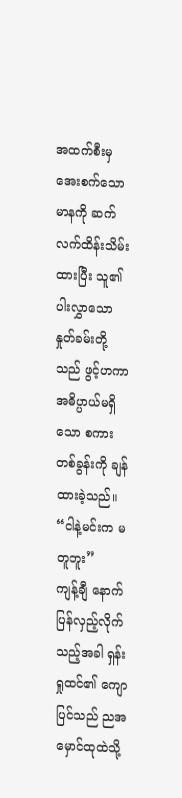အထက်စီးမှ အေးစက်သောမာနကို ဆက်လက်ထိန်းသိမ်းထားပြီး သူ၏ပါးလွှာသောနှုတ်ခမ်းတို့သည် ဖွင့်ဟကာ အဓိပ္ပာယ်မရှိသော စကားတစ်ခွန်းကို ချန်ထားခဲ့သည်။
“ငါနဲ့မင်းက မတူဘူး”
ကျန့်ချီ နောက်ပြန်လှည့်လိုက်သည့်အခါ ရှန်းရှုထင်၏ ကျောပြင်သည် ညအမှောင်ထုထဲသို့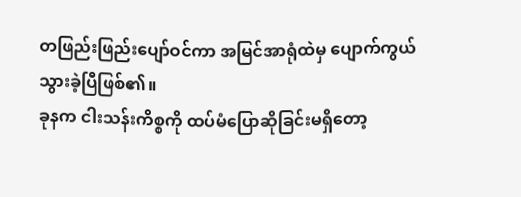တဖြည်းဖြည်းပျော်ဝင်ကာ အမြင်အာရုံထဲမှ ပျောက်ကွယ်သွားခဲ့ပြီဖြစ်၏။
ခုနက ငါးသန်းကိစ္စကို ထပ်မံပြောဆိုခြင်းမရှိတော့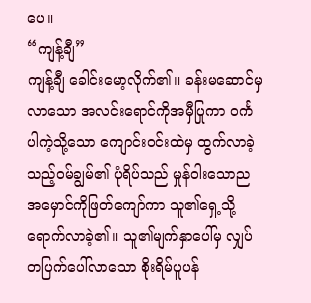ပေ။
“ကျန့်ချီ”
ကျန့်ချီ ခေါင်းမော့လိုက်၏။ ခန်းမဆောင်မှလာသော အလင်းရောင်ကိုအမှီပြုကာ ဝင်္ကပါကဲ့သို့သော ကျောင်းဝင်းထဲမှ ထွက်လာခဲ့သည့်ဝမ်ချွမ်၏ ပုံရိပ်သည် မှုန်ဝါးသောညအမှောင်ကိုဖြတ်ကျော်ကာ သူ၏ရှေ့သို့ရောက်လာခဲ့၏။ သူ၏မျက်နှာပေါ်မှ လျှပ်တပြက်ပေါ်လာသော စိုးရိမ်ပူပန်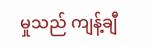မှုသည် ကျန့်ချီ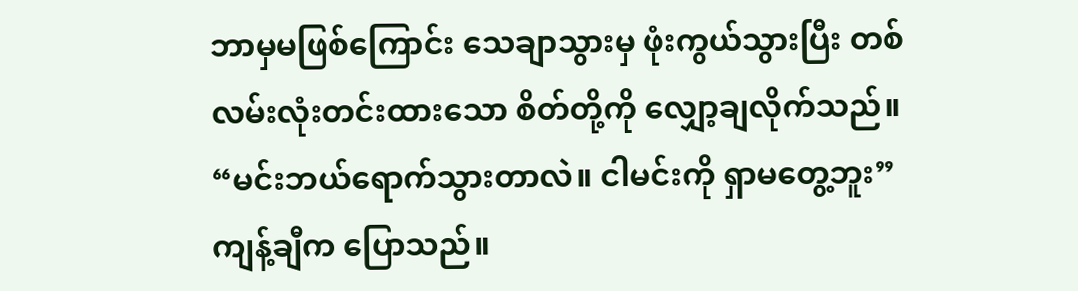ဘာမှမဖြစ်ကြောင်း သေချာသွားမှ ဖုံးကွယ်သွားပြီး တစ်လမ်းလုံးတင်းထားသော စိတ်တို့ကို လျှော့ချလိုက်သည်။
“မင်းဘယ်ရောက်သွားတာလဲ။ ငါမင်းကို ရှာမတွေ့ဘူး”
ကျန့်ချီက ပြောသည်။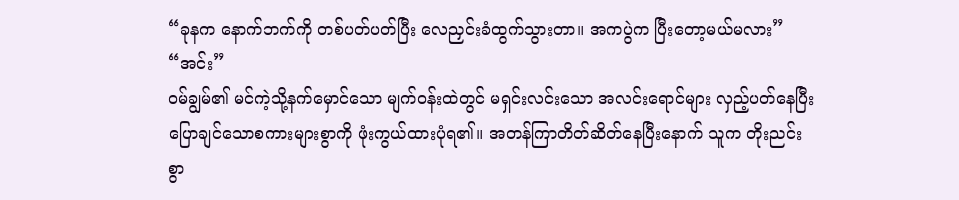“ခုနက နောက်ဘက်ကို တစ်ပတ်ပတ်ပြီး လေညှင်းခံထွက်သွားတာ။ အကပွဲက ပြီးတော့မယ်မလား”
“အင်း”
ဝမ်ချွမ်၏ မင်ကဲ့သို့နက်မှောင်သော မျက်ဝန်းထဲတွင် မရှင်းလင်းသော အလင်းရောင်များ လှည့်ပတ်နေပြီး ပြောချင်သောစကားများစွာကို ဖုံးကွယ်ထားပုံရ၏။ အတန်ကြာတိတ်ဆိတ်နေပြီးနောက် သူက တိုးညင်းစွာ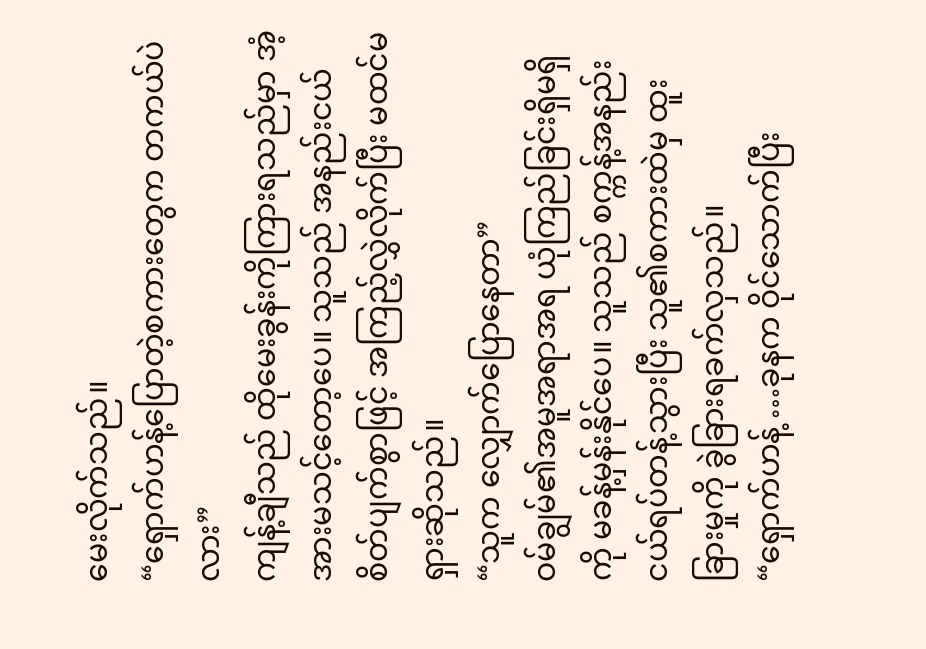မေးလိုက်သည်။
“ရှောက်ဟန့်ပြောတဲ့စကားတွေက တကယ်ပဲလား”
ကျန့်ချီသည် ထိုမေးခွန်းကိုကြားရသည်မှာ အံ့အားမသင့်တော့ပေ။ သူသည် အနည်းငယ်စိတ်ပျက်စွာဖြင့် အကြည့်လွှဲလိုက်ပြီး မထင်မရှားဆိုသည်။
“သူက လျှောက်ပြောနေတာ”
ဝမ်ချွမ်၏အမူအရာအရ ယုံကြည်ခြင်းရှိမရှိကို မခန့်မှန်းနိုင်ပေ။ သူသည် စက္ကန့်အနည်းငယ်ရပ်တန့်သွားပြီး သူ၏စကားထဲမှ ထူးခြားမှုကို ခွဲခြားရခက်လှသည်။
“ရှောက်ဟန့် …ခုနက ဝိုင်သောက်ပြီး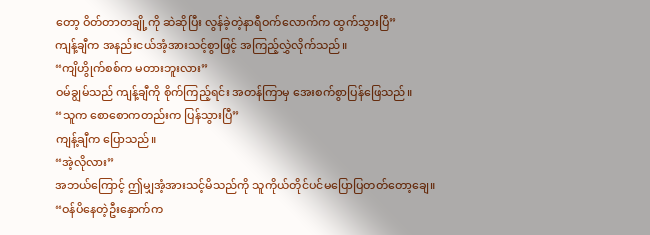တော့ ဝိတ်တာတချို့ကို ဆဲဆိုပြီး လွန်ခဲ့တဲ့နာရီဝက်လောက်က ထွက်သွားပြီ”
ကျန့်ချီက အနည်းငယ်အံ့အားသင့်စွာဖြင့် အကြည့်လွှဲလိုက်သည်။
“ကျိဟွိုက်စစ်က မတားဘူးလား”
ဝမ်ချွမ်သည် ကျန့်ချီကို စိုက်ကြည့်ရင်း အတန်ကြာမှ အေးစက်စွာပြန်ဖြေသည်။
“သူက စောစောကတည်းက ပြန်သွားပြီ”
ကျန့်ချီက ပြောသည်။
“အဲ့လိုလား”
အဘယ်ကြောင့် ဤမျှအံ့အားသင့်မိသည်ကို သူကိုယ်တိုင်ပင်မပြောပြတတ်တော့ချေ။
“ဝန်ပိနေတဲ့ဦးနှောက်က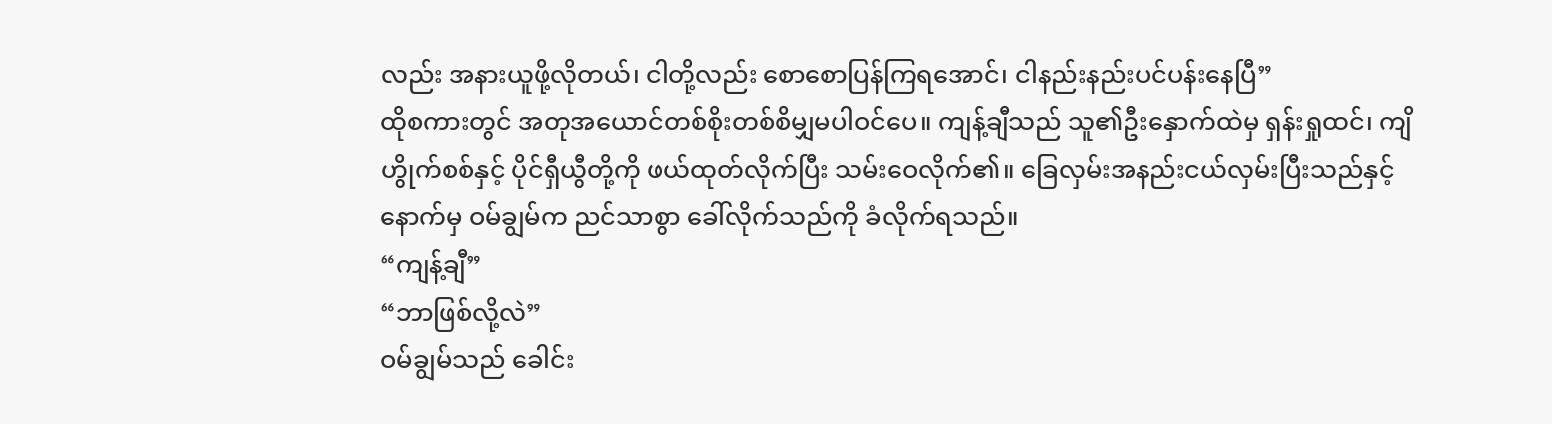လည်း အနားယူဖို့လိုတယ်၊ ငါတို့လည်း စောစောပြန်ကြရအောင်၊ ငါနည်းနည်းပင်ပန်းနေပြီ”
ထိုစကားတွင် အတုအယောင်တစ်စိုးတစ်စိမျှမပါဝင်ပေ။ ကျန့်ချီသည် သူ၏ဦးနှောက်ထဲမှ ရှန်းရှုထင်၊ ကျိဟွိုက်စစ်နှင့် ပိုင်ရှီယွီတို့ကို ဖယ်ထုတ်လိုက်ပြီး သမ်းဝေလိုက်၏။ ခြေလှမ်းအနည်းငယ်လှမ်းပြီးသည်နှင့် နောက်မှ ဝမ်ချွမ်က ညင်သာစွာ ခေါ်လိုက်သည်ကို ခံလိုက်ရသည်။
“ကျန့်ချီ”
“ဘာဖြစ်လို့လဲ”
ဝမ်ချွမ်သည် ခေါင်း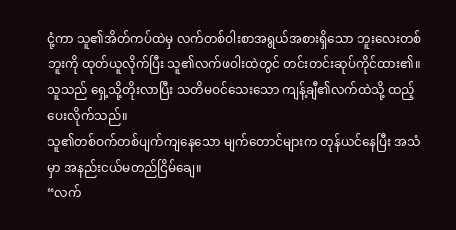ငုံ့ကာ သူ၏အိတ်ကပ်ထဲမှ လက်တစ်ဝါးစာအရွယ်အစားရှိသော ဘူးလေးတစ်ဘူးကို ထုတ်ယူလိုက်ပြီး သူ၏လက်ဖဝါးထဲတွင် တင်းတင်းဆုပ်ကိုင်ထား၏။ သူသည် ရှေ့သို့တိုးလာပြီး သတိမဝင်သေးသော ကျန့်ချီ၏လက်ထဲသို့ ထည့်ပေးလိုက်သည်။
သူ၏တစ်ဝက်တစ်ပျက်ကျနေသော မျက်တောင်များက တုန်ယင်နေပြီး အသံမှာ အနည်းငယ်မတည်ငြိမ်ချေ။
“လက်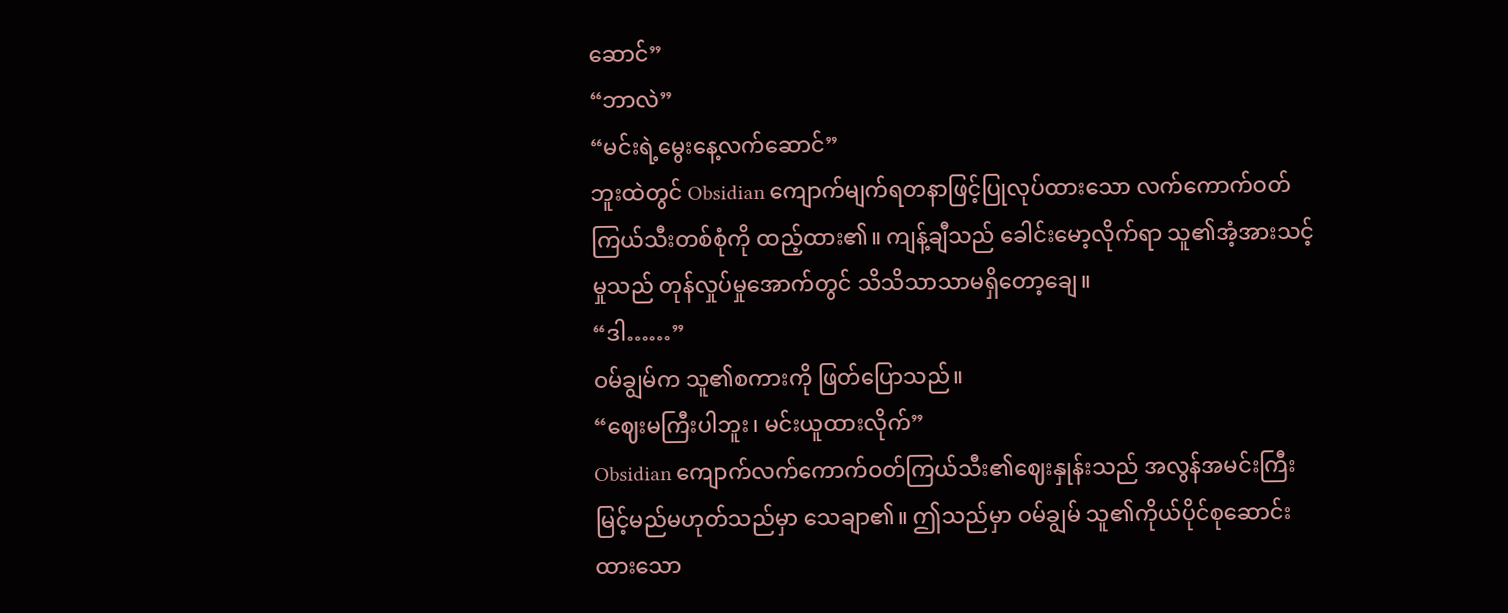ဆောင်”
“ဘာလဲ”
“မင်းရဲ့မွေးနေ့လက်ဆောင်”
ဘူးထဲတွင် Obsidian ကျောက်မျက်ရတနာဖြင့်ပြုလုပ်ထားသော လက်ကောက်ဝတ်ကြယ်သီးတစ်စုံကို ထည့်ထား၏။ ကျန့်ချီသည် ခေါင်းမော့လိုက်ရာ သူ၏အံ့အားသင့်မှုသည် တုန်လှုပ်မှုအောက်တွင် သိသိသာသာမရှိတော့ချေ။
“ဒါ……”
ဝမ်ချွမ်က သူ၏စကားကို ဖြတ်ပြောသည်။
“ဈေးမကြီးပါဘူး၊ မင်းယူထားလိုက်”
Obsidian ကျောက်လက်ကောက်ဝတ်ကြယ်သီး၏ဈေးနှုန်းသည် အလွန်အမင်းကြီးမြင့်မည်မဟုတ်သည်မှာ သေချာ၏။ ဤသည်မှာ ဝမ်ချွမ် သူ၏ကိုယ်ပိုင်စုဆောင်းထားသော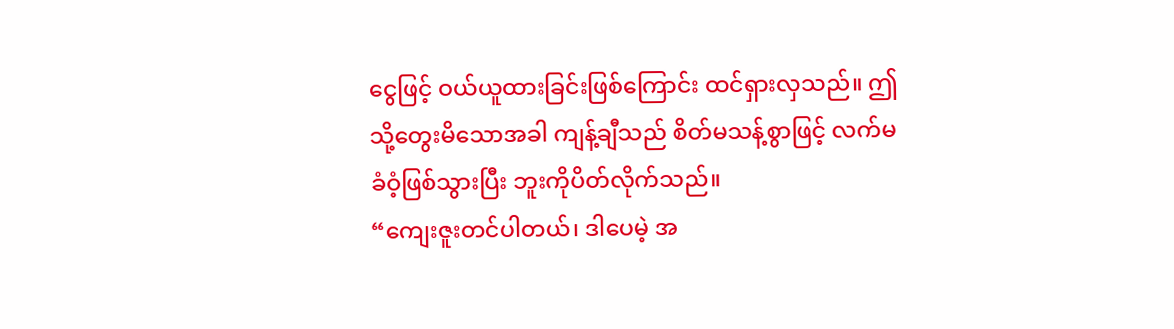ငွေဖြင့် ဝယ်ယူထားခြင်းဖြစ်ကြောင်း ထင်ရှားလှသည်။ ဤသို့တွေးမိသောအခါ ကျန့်ချီသည် စိတ်မသန့်စွာဖြင့် လက်မခံဝံ့ဖြစ်သွားပြီး ဘူးကိုပိတ်လိုက်သည်။
“ကျေးဇူးတင်ပါတယ်၊ ဒါပေမဲ့ အ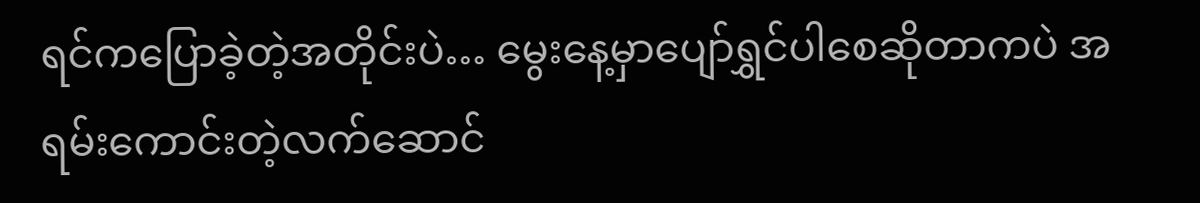ရင်ကပြောခဲ့တဲ့အတိုင်းပဲ… မွေးနေ့မှာပျော်ရွှင်ပါစေဆိုတာကပဲ အရမ်းကောင်းတဲ့လက်ဆောင်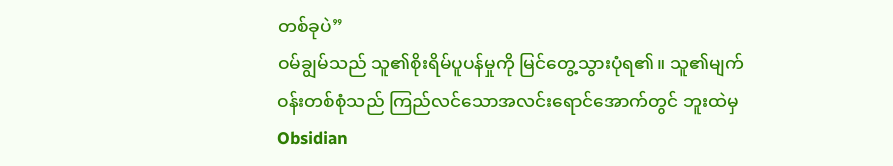တစ်ခုပဲ”
ဝမ်ချွမ်သည် သူ၏စိုးရိမ်ပူပန်မှုကို မြင်တွေ့သွားပုံရ၏။ သူ၏မျက်ဝန်းတစ်စုံသည် ကြည်လင်သောအလင်းရောင်အောက်တွင် ဘူးထဲမှ Obsidian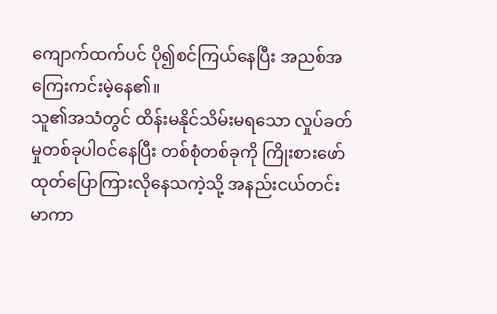ကျောက်ထက်ပင် ပို၍စင်ကြယ်နေပြီး အညစ်အကြေးကင်းမဲ့နေ၏။
သူ၏အသံတွင် ထိန်းမနိုင်သိမ်းမရသော လှုပ်ခတ်မှုတစ်ခုပါဝင်နေပြီး တစ်စုံတစ်ခုကို ကြိုးစားဖော်ထုတ်ပြောကြားလိုနေသကဲ့သို့ အနည်းငယ်တင်းမာကာ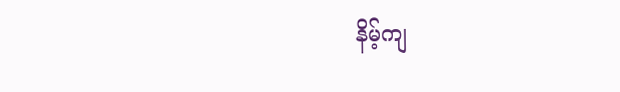နိမ့်ကျ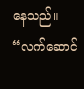နေသည်။
“လက်ဆောင်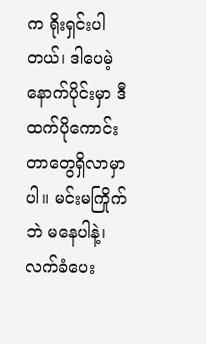က ရိုးရှင်းပါတယ်၊ ဒါပေမဲ့ နောက်ပိုင်းမှာ ဒီထက်ပိုကောင်းတာတွေရှိလာမှာပါ။ မင်းမကြိုက်ဘဲ မနေပါနဲ့၊ လက်ခံပေး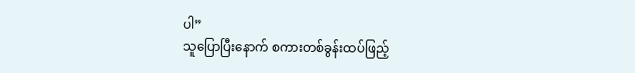ပါ”
သူပြောပြီးနောက် စကားတစ်ခွန်းထပ်ဖြည့်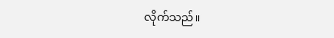လိုက်သည်။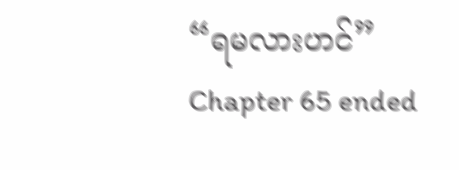“ရမလားဟင်”
Chapter 65 ended